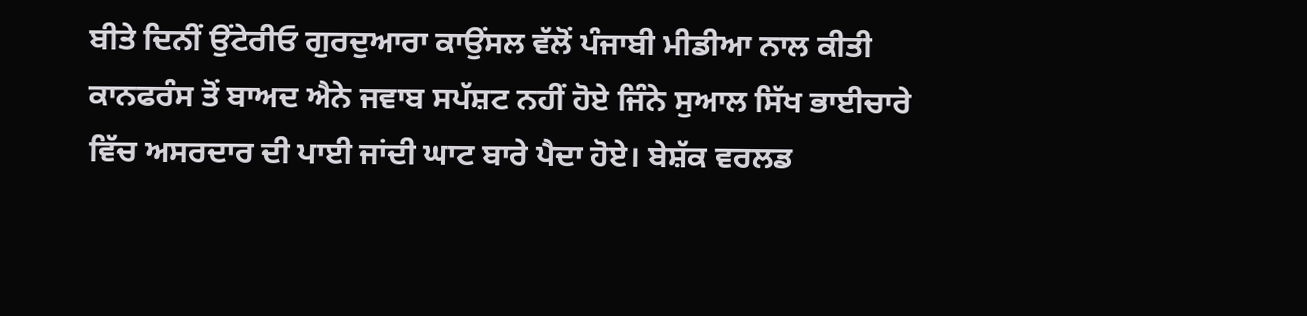ਬੀਤੇ ਦਿਨੀਂ ਉਂਟੇਰੀਓ ਗੁਰਦੁਆਰਾ ਕਾਉਂਸਲ ਵੱਲੋਂ ਪੰਜਾਬੀ ਮੀਡੀਆ ਨਾਲ ਕੀਤੀ ਕਾਨਫਰੰਸ ਤੋਂ ਬਾਅਦ ਐਨੇ ਜਵਾਬ ਸਪੱਸ਼ਟ ਨਹੀਂ ਹੋਏ ਜਿੰਨੇ ਸੁਆਲ ਸਿੱਖ ਭਾਈਚਾਰੇ ਵਿੱਚ ਅਸਰਦਾਰ ਦੀ ਪਾਈ ਜਾਂਦੀ ਘਾਟ ਬਾਰੇ ਪੈਦਾ ਹੋਏ। ਬੇਸ਼ੱਕ ਵਰਲਡ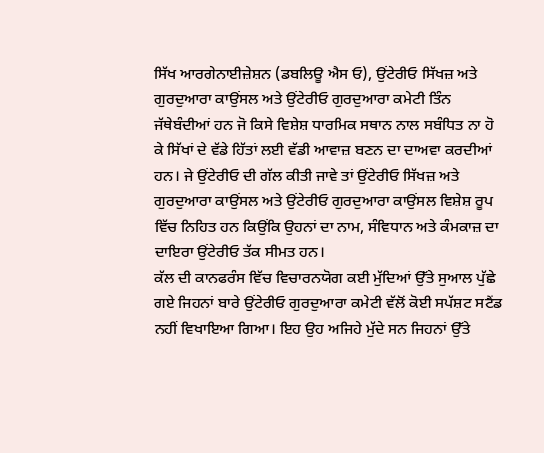ਸਿੱਖ ਆਰਗੇਨਾਈਜ਼ੇਸ਼ਨ (ਡਬਲਿਊ ਐਸ ਓ), ਉਂਟੇਰੀਓ ਸਿੱਖਜ਼ ਅਤੇ ਗੁਰਦੁਆਰਾ ਕਾਉਂਸਲ ਅਤੇ ਉਂਟੇਰੀਓ ਗੁਰਦੁਆਰਾ ਕਮੇਟੀ ਤਿੰਨ ਜੱਥੇਬੰਦੀਆਂ ਹਨ ਜੋ ਕਿਸੇ ਵਿਸ਼ੇਸ਼ ਧਾਰਮਿਕ ਸਥਾਨ ਨਾਲ ਸਬੰਧਿਤ ਨਾ ਹੋ ਕੇ ਸਿੱਖਾਂ ਦੇ ਵੱਡੇ ਹਿੱਤਾਂ ਲਈ ਵੱਡੀ ਆਵਾਜ਼ ਬਣਨ ਦਾ ਦਾਅਵਾ ਕਰਦੀਆਂ ਹਨ। ਜੇ ਉਂਟੇਰੀਓ ਦੀ ਗੱਲ ਕੀਤੀ ਜਾਵੇ ਤਾਂ ਉਂਟੇਰੀਓ ਸਿੱਖਜ਼ ਅਤੇ ਗੁਰਦੁਆਰਾ ਕਾਉਂਸਲ ਅਤੇ ਉਂਟੇਰੀਓ ਗੁਰਦੁਆਰਾ ਕਾਉਂਸਲ ਵਿਸ਼ੇਸ਼ ਰੂਪ ਵਿੱਚ ਨਿਹਿਤ ਹਨ ਕਿਉਂਕਿ ਉਹਨਾਂ ਦਾ ਨਾਮ, ਸੰਵਿਧਾਨ ਅਤੇ ਕੰਮਕਾਜ਼ ਦਾ ਦਾਇਰਾ ਉਂਟੇਰੀਓ ਤੱਕ ਸੀਮਤ ਹਨ।
ਕੱਲ ਦੀ ਕਾਨਫਰੰਸ ਵਿੱਚ ਵਿਚਾਰਨਯੋਗ ਕਈ ਮੁੱਦਿਆਂ ਉੱਤੇ ਸੁਆਲ ਪੁੱਛੇ ਗਏ ਜਿਹਨਾਂ ਬਾਰੇ ਉਂਟੇਰੀਓ ਗੁਰਦੁਆਰਾ ਕਮੇਟੀ ਵੱਲੋਂ ਕੋਈ ਸਪੱਸ਼ਟ ਸਟੈਂਡ ਨਹੀਂ ਵਿਖਾਇਆ ਗਿਆ। ਇਹ ਉਹ ਅਜਿਹੇ ਮੁੱਦੇ ਸਨ ਜਿਹਨਾਂ ਉੱਤੇ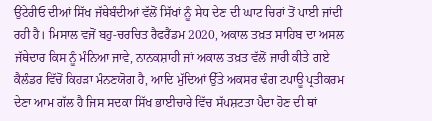ਉਂਟੇਰੀਓ ਦੀਆਂ ਸਿੱਖ ਜੱਥੇਬੰਦੀਆਂ ਵੱਲੋਂ ਸਿੱਖਾਂ ਨੂੰ ਸੇਧ ਦੇਣ ਦੀ ਘਾਟ ਚਿਰਾਂ ਤੋਂ ਪਾਈ ਜਾਂਦੀ ਰਹੀ ਹੈ। ਮਿਸਾਲ ਵਜੋਂ ਬਹੁ-ਚਰਚਿਤ ਰੈਫਰੈਂਡਮ 2020, ਅਕਾਲ ਤਖ਼ਤ ਸਾਹਿਬ ਦਾ ਅਸਲ ਜੱਥੇਦਾਰ ਕਿਸ ਨੂੰ ਮੰਨਿਆ ਜਾਵੇ, ਨਾਨਕਸ਼ਾਹੀ ਜਾਂ ਅਕਾਲ ਤਖ਼ਤ ਵੱਲੋਂ ਜਾਰੀ ਕੀਤੇ ਗਏ ਕੈਲੰਡਰ ਵਿੱਚੋਂ ਕਿਹੜਾ ਮੰਨਣਯੋਗ ਹੈ, ਆਦਿ ਮੁੱਦਿਆਂ ਉੱਤੇ ਅਕਸਰ ਢੰਗ ਟਪਾਊ ਪ੍ਰਤੀਕਰਮ ਦੇਣਾ ਆਮ ਗੱਲ ਹੈ ਜਿਸ ਸਦਕਾ ਸਿੱਖ ਭਾਈਚਾਰੇ ਵਿੱਚ ਸੱਪਸ਼ਟਤਾ ਪੈਦਾ ਹੋਣ ਦੀ ਥਾਂ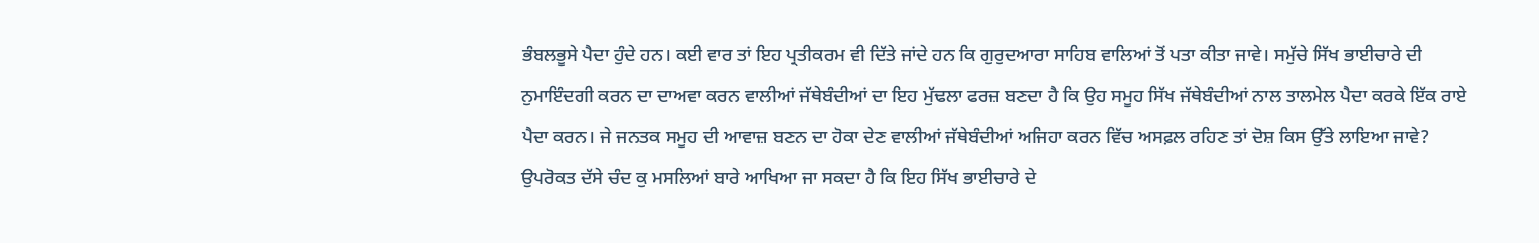ਭੰਬਲਭੂਸੇ ਪੈਦਾ ਹੁੰਦੇ ਹਨ। ਕਈ ਵਾਰ ਤਾਂ ਇਹ ਪ੍ਰਤੀਕਰਮ ਵੀ ਦਿੱਤੇ ਜਾਂਦੇ ਹਨ ਕਿ ਗੁਰੁਦਆਰਾ ਸਾਹਿਬ ਵਾਲਿਆਂ ਤੋਂ ਪਤਾ ਕੀਤਾ ਜਾਵੇ। ਸਮੁੱਚੇ ਸਿੱਖ ਭਾਈਚਾਰੇ ਦੀ ਨੁਮਾਇੰਦਗੀ ਕਰਨ ਦਾ ਦਾਅਵਾ ਕਰਨ ਵਾਲੀਆਂ ਜੱਥੇਬੰਦੀਆਂ ਦਾ ਇਹ ਮੁੱਢਲਾ ਫਰਜ਼ ਬਣਦਾ ਹੈ ਕਿ ਉਹ ਸਮੂਹ ਸਿੱਖ ਜੱਥੇਬੰਦੀਆਂ ਨਾਲ ਤਾਲਮੇਲ ਪੈਦਾ ਕਰਕੇ ਇੱਕ ਰਾਏ ਪੈਦਾ ਕਰਨ। ਜੇ ਜਨਤਕ ਸਮੂਹ ਦੀ ਆਵਾਜ਼ ਬਣਨ ਦਾ ਹੋਕਾ ਦੇਣ ਵਾਲੀਆਂ ਜੱਥੇਬੰਦੀਆਂ ਅਜਿਹਾ ਕਰਨ ਵਿੱਚ ਅਸਫ਼ਲ ਰਹਿਣ ਤਾਂ ਦੋਸ਼ ਕਿਸ ਉੱਤੇ ਲਾਇਆ ਜਾਵੇ?
ਉਪਰੋਕਤ ਦੱਸੇ ਚੰਦ ਕੁ ਮਸਲਿਆਂ ਬਾਰੇ ਆਖਿਆ ਜਾ ਸਕਦਾ ਹੈ ਕਿ ਇਹ ਸਿੱਖ ਭਾਈਚਾਰੇ ਦੇ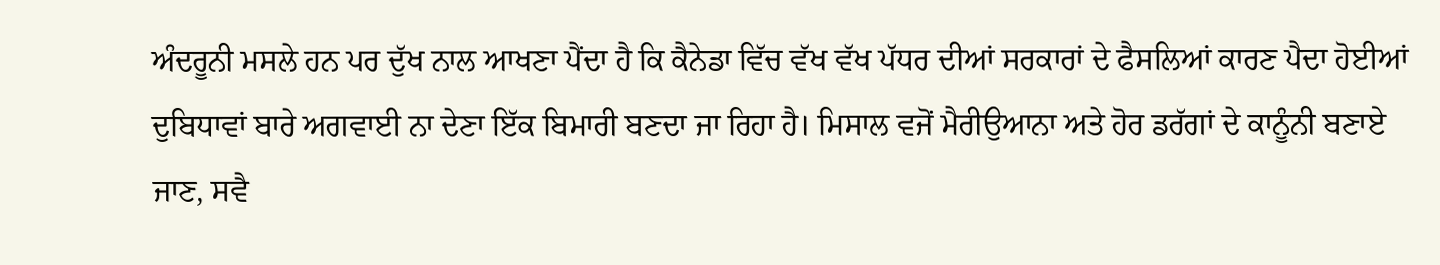ਅੰਦਰੂਨੀ ਮਸਲੇ ਹਨ ਪਰ ਦੁੱਖ ਨਾਲ ਆਖਣਾ ਪੈਂਦਾ ਹੈ ਕਿ ਕੈਨੇਡਾ ਵਿੱਚ ਵੱਖ ਵੱਖ ਪੱਧਰ ਦੀਆਂ ਸਰਕਾਰਾਂ ਦੇ ਫੈਸਲਿਆਂ ਕਾਰਣ ਪੈਦਾ ਹੋਈਆਂ ਦੁਬਿਧਾਵਾਂ ਬਾਰੇ ਅਗਵਾਈ ਨਾ ਦੇਣਾ ਇੱਕ ਬਿਮਾਰੀ ਬਣਦਾ ਜਾ ਰਿਹਾ ਹੈ। ਮਿਸਾਲ ਵਜੋਂ ਮੈਰੀਉਆਨਾ ਅਤੇ ਹੋਰ ਡਰੱਗਾਂ ਦੇ ਕਾਨੂੰਨੀ ਬਣਾਏ ਜਾਣ, ਸਵੈ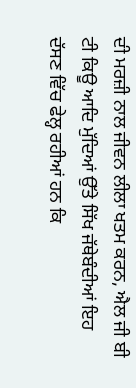ਦੀ ਮਰਜ਼ੀ ਨਾਲ ਜੀਵਨ ਲੀਲਾ ਖਤਮ ਕਰਨ, ਐਲ ਜੀ ਬੀ ਟੀ ਕਿਊ ਆਦਿ ਮੁੱਦਿਆਂ ਉੱਤੇ ਸਿੱਖ ਜੱਥੇਬੰਦੀਆਂ ਇਹ ਦੱਸਣ ਵਿੱਚ ਫੇਲ੍ਹ ਰਹੀਆਂ ਹਨ ਕਿ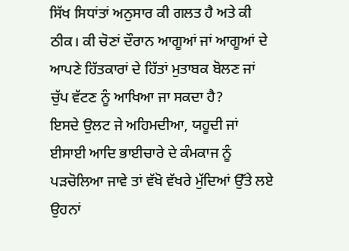ਸਿੱਖ ਸਿਧਾਂਤਾਂ ਅਨੁਸਾਰ ਕੀ ਗਲਤ ਹੈ ਅਤੇ ਕੀ ਠੀਕ। ਕੀ ਚੋਣਾਂ ਦੌਰਾਨ ਆਗੂਆਂ ਜਾਂ ਆਗੂਆਂ ਦੇ ਆਪਣੇ ਹਿੱਤਕਾਰਾਂ ਦੇ ਹਿੱਤਾਂ ਮੁਤਾਬਕ ਬੋਲਣ ਜਾਂ ਚੁੱਪ ਵੱਟਣ ਨੂੰ ਆਖਿਆ ਜਾ ਸਕਦਾ ਹੈ?
ਇਸਦੇ ਉਲਟ ਜੇ ਅਹਿਮਦੀਆ, ਯਹੂਦੀ ਜਾਂ ਈਸਾਈ ਆਦਿ ਭਾਈਚਾਰੇ ਦੇ ਕੰਮਕਾਜ ਨੂੰ ਪੜਚੋਲਿਆ ਜਾਵੇ ਤਾਂ ਵੱਖੋ ਵੱਖਰੇ ਮੁੱਦਿਆਂ ਉੱਤੇ ਲਏ ਉਹਨਾਂ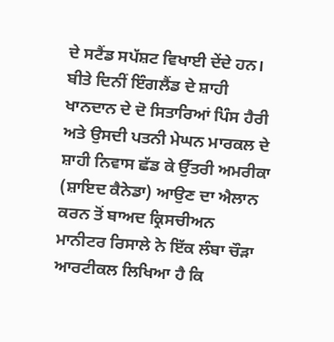ਦੇ ਸਟੈਂਡ ਸਪੱਸ਼ਟ ਵਿਖਾਈ ਦੇਂਦੇ ਹਨ। ਬੀਤੇ ਦਿਨੀਂ ਇੰਗਲੈਂਡ ਦੇ ਸ਼ਾਹੀ ਖਾਨਦਾਨ ਦੇ ਦੋ ਸਿਤਾਰਿਆਂ ਪਿੰਸ ਹੈਰੀ ਅਤੇ ਉਸਦੀ ਪਤਨੀ ਮੇਘਨ ਮਾਰਕਲ ਦੇ ਸ਼ਾਹੀ ਨਿਵਾਸ ਛੱਡ ਕੇ ਉੱਤਰੀ ਅਮਰੀਕਾ (ਸ਼ਾਇਦ ਕੈਨੇਡਾ) ਆਉਣ ਦਾ ਐਲਾਨ ਕਰਨ ਤੋਂ ਬਾਅਦ ਕ੍ਰਿਸਚੀਅਨ ਮਾਨੀਟਰ ਰਿਸਾਲੇ ਨੇ ਇੱਕ ਲੰਬਾ ਚੌੜਾ ਆਰਟੀਕਲ ਲਿਖਿਆ ਹੈ ਕਿ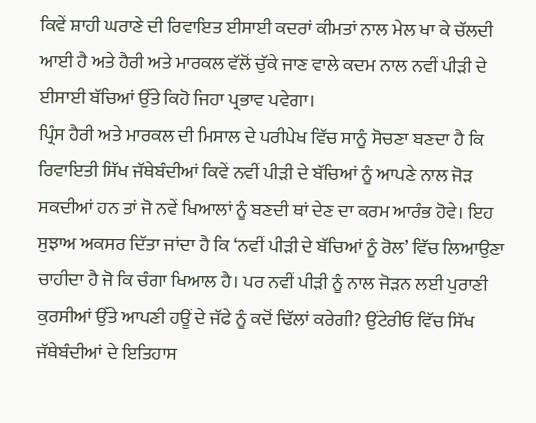ਕਿਵੇਂ ਸ਼ਾਹੀ ਘਰਾਣੇ ਦੀ ਰਿਵਾਇਤ ਈਸਾਈ ਕਦਰਾਂ ਕੀਮਤਾਂ ਨਾਲ ਮੇਲ ਖਾ ਕੇ ਚੱਲਦੀ ਆਈ ਹੈ ਅਤੇ ਹੈਰੀ ਅਤੇ ਮਾਰਕਲ ਵੱਲੋਂ ਚੁੱਕੇ ਜਾਣ ਵਾਲੇ ਕਦਮ ਨਾਲ ਨਵੀਂ ਪੀੜੀ ਦੇ ਈਸਾਈ ਬੱਚਿਆਂ ਉੱਤੇ ਕਿਹੋ ਜਿਹਾ ਪ੍ਰਭਾਵ ਪਵੇਗਾ।
ਪ੍ਰਿੰਸ ਹੈਰੀ ਅਤੇ ਮਾਰਕਲ ਦੀ ਮਿਸਾਲ ਦੇ ਪਰੀਪੇਖ ਵਿੱਚ ਸਾਨੂੰ ਸੋਚਣਾ ਬਣਦਾ ਹੈ ਕਿ ਰਿਵਾਇਤੀ ਸਿੱਖ ਜੱਥੇਬੰਦੀਆਂ ਕਿਵੇਂ ਨਵੀਂ ਪੀੜੀ ਦੇ ਬੱਚਿਆਂ ਨੂੰ ਆਪਣੇ ਨਾਲ ਜੋੜ ਸਕਦੀਆਂ ਹਨ ਤਾਂ ਜੋ ਨਵੇਂ ਖਿਆਲਾਂ ਨੂੰ ਬਣਦੀ ਥਾਂ ਦੇਣ ਦਾ ਕਰਮ ਆਰੰਭ ਹੋਵੇ। ਇਹ ਸੁਝਾਅ ਅਕਸਰ ਦਿੱਤਾ ਜਾਂਦਾ ਹੈ ਕਿ ‘ਨਵੀਂ ਪੀੜੀ ਦੇ ਬੱਚਿਆਂ ਨੂੰ ਰੋਲ’ ਵਿੱਚ ਲਿਆਉਣਾ ਚਾਹੀਦਾ ਹੈ ਜੋ ਕਿ ਚੰਗਾ ਖਿਆਲ ਹੈ। ਪਰ ਨਵੀਂ ਪੀੜੀ ਨੂੰ ਨਾਲ ਜੋੜਨ ਲਈ ਪੁਰਾਣੀ ਕੁਰਸੀਆਂ ਉੱਤੇ ਆਪਣੀ ਹਊਂ ਦੇ ਜੱਫੇ ਨੂੰ ਕਦੋਂ ਢਿੱਲਾਂ ਕਰੇਗੀ? ਉਂਟੇਰੀਓ ਵਿੱਚ ਸਿੱਖ ਜੱਥੇਬੰਦੀਆਂ ਦੇ ਇਤਿਹਾਸ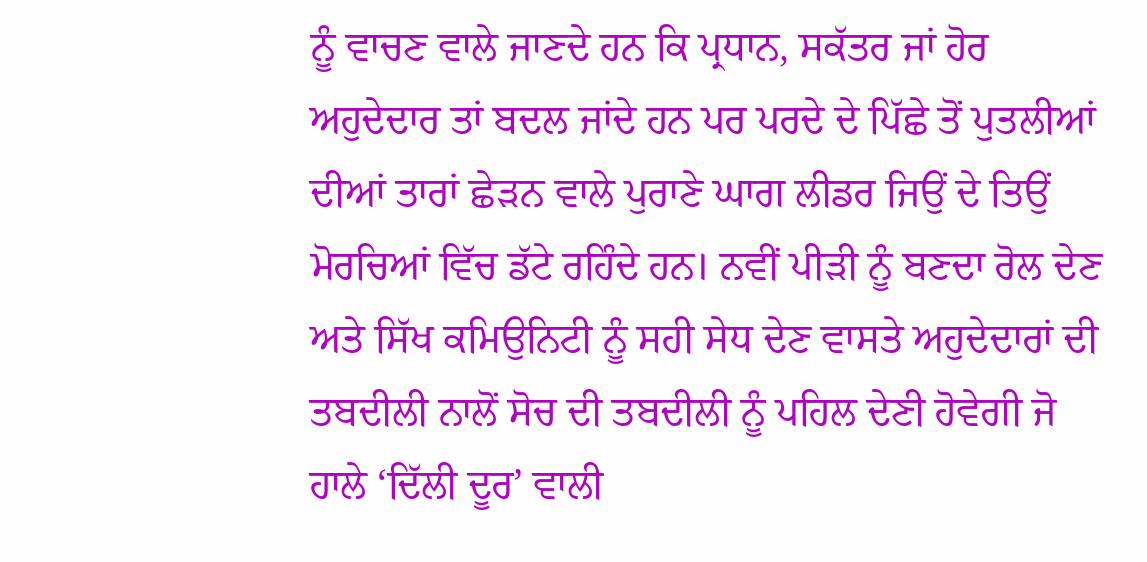ਨੂੰ ਵਾਚਣ ਵਾਲੇ ਜਾਣਦੇ ਹਨ ਕਿ ਪ੍ਰਧਾਨ, ਸਕੱਤਰ ਜਾਂ ਹੋਰ ਅਹੁਦੇਦਾਰ ਤਾਂ ਬਦਲ ਜਾਂਦੇ ਹਨ ਪਰ ਪਰਦੇ ਦੇ ਪਿੱਛੇ ਤੋਂ ਪੁਤਲੀਆਂ ਦੀਆਂ ਤਾਰਾਂ ਛੇੜਨ ਵਾਲੇ ਪੁਰਾਣੇ ਘਾਗ ਲੀਡਰ ਜਿਉਂ ਦੇ ਤਿਉਂ ਮੋਰਚਿਆਂ ਵਿੱਚ ਡੱਟੇ ਰਹਿੰਦੇ ਹਨ। ਨਵੀਂ ਪੀੜੀ ਨੂੰ ਬਣਦਾ ਰੋਲ ਦੇਣ ਅਤੇ ਸਿੱਖ ਕਮਿਉਨਿਟੀ ਨੂੰ ਸਹੀ ਸੇਧ ਦੇਣ ਵਾਸਤੇ ਅਹੁਦੇਦਾਰਾਂ ਦੀ ਤਬਦੀਲੀ ਨਾਲੋਂ ਸੋਚ ਦੀ ਤਬਦੀਲੀ ਨੂੰ ਪਹਿਲ ਦੇਣੀ ਹੋਵੇਗੀ ਜੋ ਹਾਲੇ ‘ਦਿੱਲੀ ਦੂਰ’ ਵਾਲੀ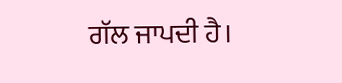ਗੱਲ ਜਾਪਦੀ ਹੈ।